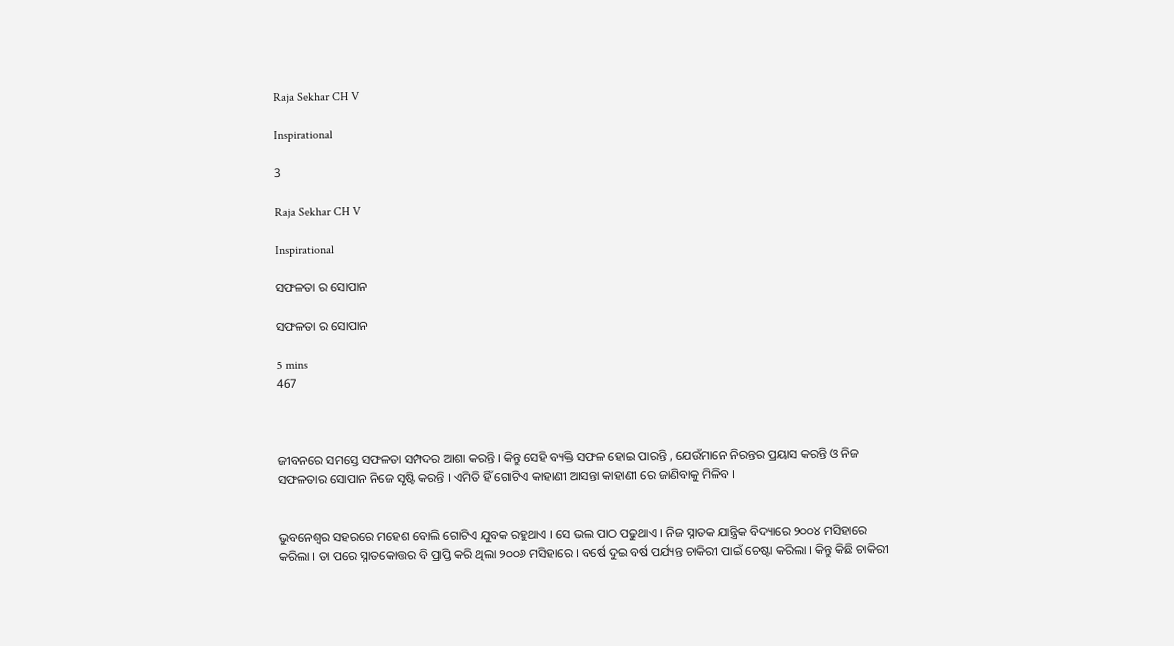Raja Sekhar CH V

Inspirational

3

Raja Sekhar CH V

Inspirational

ସଫଳତା ର ସୋପାନ

ସଫଳତା ର ସୋପାନ

5 mins
467



ଜୀବନରେ ସମସ୍ତେ ସଫଳତା ସମ୍ପଦର ଆଶା କରନ୍ତି । କିନ୍ତୁ ସେହି ବ୍ୟକ୍ତି ସଫଳ ହୋଇ ପାରନ୍ତି , ଯେଉଁମାନେ ନିରନ୍ତର ପ୍ରୟାସ କରନ୍ତି ଓ ନିଜ ସଫଳତାର ସୋପାନ ନିଜେ ସୃଷ୍ଟି କରନ୍ତି । ଏମିତି ହିଁ ଗୋଟିଏ କାହାଣୀ ଆସନ୍ତା କାହାଣୀ ରେ ଜାଣିବାକୁ ମିଳିବ ।


ଭୁବନେଶ୍ୱର ସହରରେ ମହେଶ ବୋଲି ଗୋଟିଏ ଯୁବକ ରହୁଥାଏ । ସେ ଭଲ ପାଠ ପଢୁଥାଏ । ନିଜ ସ୍ନାତକ ଯାନ୍ତ୍ରିକ ବିଦ୍ୟାରେ ୨୦୦୪ ମସିହାରେ କରିଲା । ତା ପରେ ସ୍ନାତକୋତ୍ତର ବି ପ୍ରାପ୍ତି କରି ଥିଲା ୨୦୦୬ ମସିହାରେ । ବର୍ଷେ ଦୁଇ ବର୍ଷ ପର୍ଯ୍ୟନ୍ତ ଚାକିରୀ ପାଇଁ ଚେଷ୍ଟା କରିଲା । କିନ୍ତୁ କିଛି ଚାକିରୀ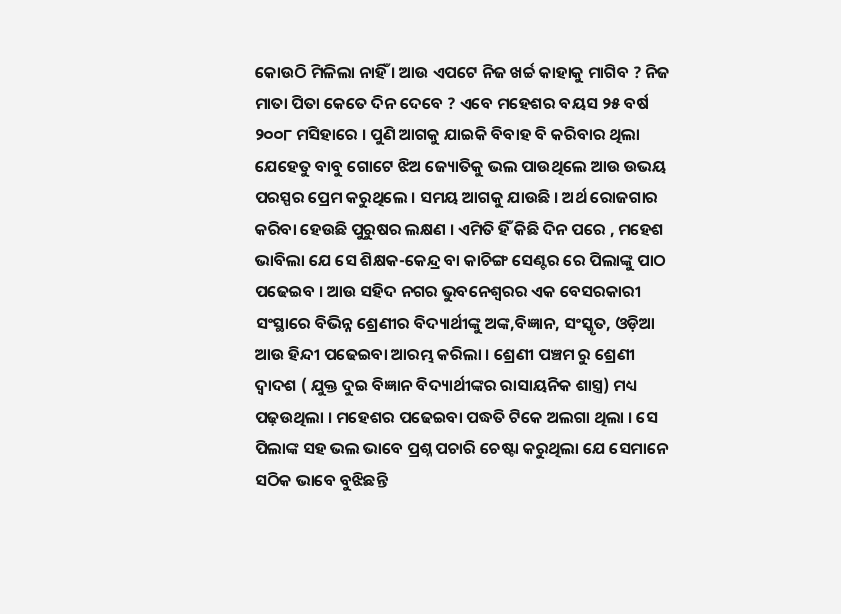କୋଉଠି ମିଳିଲା ନାହିଁ । ଆଉ ଏପଟେ ନିଜ ଖର୍ଚ୍ଚ କାହାକୁ ମାଗିବ ? ନିଜ ମାତା ପିତା କେତେ ଦିନ ଦେବେ ? ଏବେ ମହେଶର ବୟସ ୨୫ ବର୍ଷ ୨୦୦୮ ମସିହାରେ । ପୁଣି ଆଗକୁ ଯାଇକି ବିବାହ ବି କରିବାର ଥିଲା ଯେହେତୁ ବାବୁ ଗୋଟେ ଝିଅ ଜ୍ୟୋତିକୁ ଭଲ ପାଉଥିଲେ ଆଉ ଉଭୟ ପରସ୍ପର ପ୍ରେମ କରୁଥିଲେ । ସମୟ ଆଗକୁ ଯାଉଛି । ଅର୍ଥ ରୋଜଗାର କରିବା ହେଉଛି ପୁରୁଷର ଲକ୍ଷଣ । ଏମିତି ହିଁ କିଛି ଦିନ ପରେ , ମହେଶ ଭାବିଲା ଯେ ସେ ଶିକ୍ଷକ-କେନ୍ଦ୍ର ବା କାଚିଙ୍ଗ ସେଣ୍ଟର ରେ ପିଲାଙ୍କୁ ପାଠ ପଢେଇବ । ଆଉ ସହିଦ ନଗର ଭୁବନେଶ୍ୱରର ଏକ ବେସରକାରୀ ସଂସ୍ଥାରେ ବିଭିନ୍ନ ଶ୍ରେଣୀର ବିଦ୍ୟାର୍ଥୀଙ୍କୁ ଅଙ୍କ,ବିଜ୍ଞାନ, ସଂସ୍କୃତ, ଓଡ଼ିଆ ଆଉ ହିନ୍ଦୀ ପଢେଇବା ଆରମ୍ଭ କରିଲା । ଶ୍ରେଣୀ ପଞ୍ଚମ ରୁ ଶ୍ରେଣୀ ଦ୍ୱାଦଶ ( ଯୁକ୍ତ ଦୁଇ ବିଜ୍ଞାନ ବିଦ୍ୟାର୍ଥୀଙ୍କର ରାସାୟନିକ ଶାସ୍ତ୍ର) ମଧ୍ୟ ପଢ଼ଉଥିଲା । ମହେଶର ପଢେଇବା ପଦ୍ଧତି ଟିକେ ଅଲଗା ଥିଲା । ସେ ପିଲାଙ୍କ ସହ ଭଲ ଭାବେ ପ୍ରଶ୍ନ ପଚାରି ଚେଷ୍ଟା କରୁଥିଲା ଯେ ସେମାନେ ସଠିକ ଭାବେ ବୁଝିଛନ୍ତି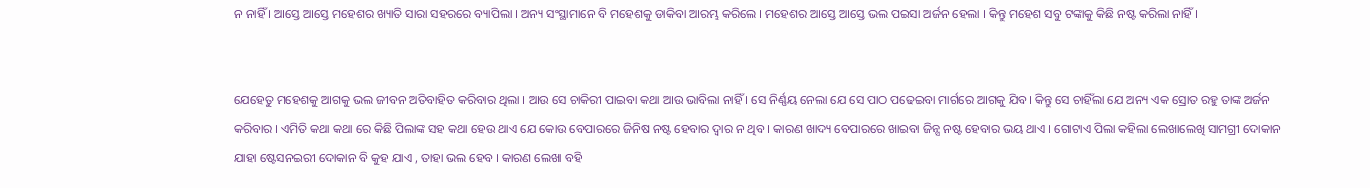ନ ନାହିଁ । ଆସ୍ତେ ଆସ୍ତେ ମହେଶର ଖ୍ୟାତି ସାରା ସହରରେ ବ୍ୟାପିଲା । ଅନ୍ୟ ସଂସ୍ଥାମାନେ ବି ମହେଶକୁ ଡାକିବା ଆରମ୍ଭ କରିଲେ । ମହେଶର ଆସ୍ତେ ଆସ୍ତେ ଭଲ ପଇସା ଅର୍ଜନ ହେଲା । କିନ୍ତୁ ମହେଶ ସବୁ ଟଙ୍କାକୁ କିଛି ନଷ୍ଟ କରିଲା ନାହିଁ ।


ଯେହେତୁ ମହେଶକୁ ଆଗକୁ ଭଲ ଜୀବନ ଅତିବାହିତ କରିବାର ଥିଲା । ଆଉ ସେ ଚାକିରୀ ପାଇବା କଥା ଆଉ ଭାବିଲା ନାହିଁ । ସେ ନିର୍ଣ୍ଣୟ ନେଲା ଯେ ସେ ପାଠ ପଢେଇବା ମାର୍ଗରେ ଆଗକୁ ଯିବ। କିନ୍ତୁ ସେ ଚାହିଁଲା ଯେ ଅନ୍ୟ ଏକ ସ୍ରୋତ ରହୁ ତାଙ୍କ ଅର୍ଜନ କରିବାର । ଏମିତି କଥା କଥା ରେ କିଛି ପିଲାଙ୍କ ସହ କଥା ହେଉ ଥାଏ ଯେ କୋଉ ବେପାରରେ ଜିନିଷ ନଷ୍ଟ ହେବାର ଦ୍ୱାର ନ ଥିବ । କାରଣ ଖାଦ୍ୟ ବେପାରରେ ଖାଇବା ଜିନ୍ସ ନଷ୍ଟ ହେବାର ଭୟ ଥାଏ । ଗୋଟାଏ ପିଲା କହିଲା ଲେଖାଲେଖି ସାମଗ୍ରୀ ଦୋକାନ ଯାହା ଷ୍ଟେସନଇରୀ ଦୋକାନ ବି କୁହ ଯାଏ , ତାହା ଭଲ ହେବ । କାରଣ ଲେଖା ବହି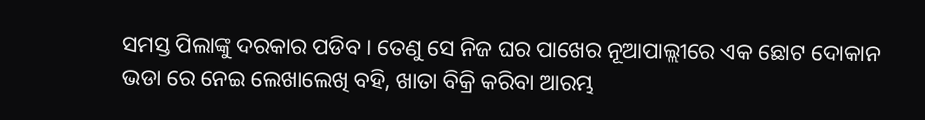ସମସ୍ତ ପିଲାଙ୍କୁ ଦରକାର ପଡିବ । ତେଣୁ ସେ ନିଜ ଘର ପାଖେର ନୂଆପାଲ୍ଲୀରେ ଏକ ଛୋଟ ଦୋକାନ ଭଡା ରେ ନେଇ ଲେଖାଲେଖି ବହି, ଖାତା ବିକ୍ରି କରିବା ଆରମ୍ଭ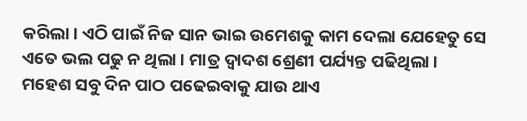କରିଲା । ଏଠି ପାଇଁ ନିଜ ସାନ ଭାଇ ଉମେଶକୁ କାମ ଦେଲା ଯେହେତୁ ସେ ଏତେ ଭଲ ପଢୁ ନ ଥିଲା । ମାତ୍ର ଦ୍ୱାଦଶ ଶ୍ରେଣୀ ପର୍ଯ୍ୟନ୍ତ ପଢିଥିଲା । ମହେଶ ସବୁ ଦିନ ପାଠ ପଢେଇବାକୁ ଯାଉ ଥାଏ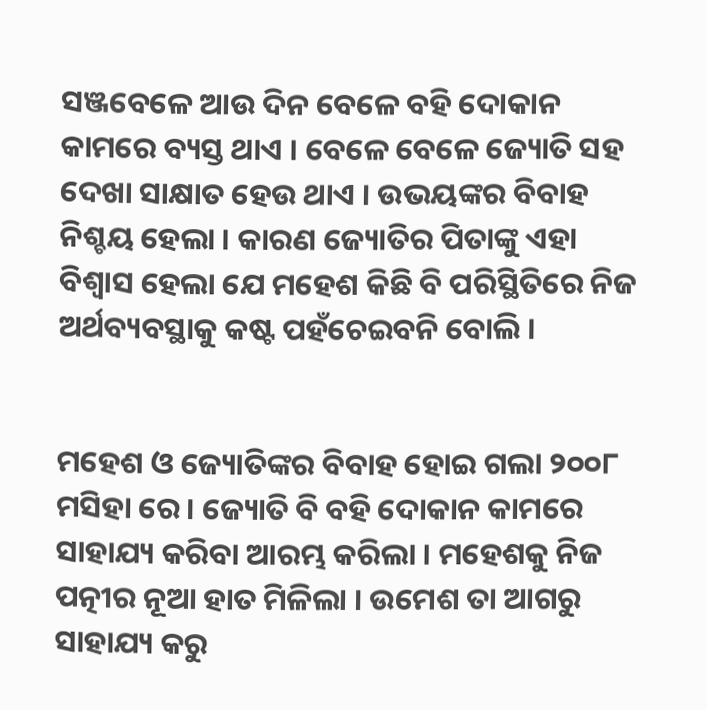ସଞ୍ଜବେଳେ ଆଉ ଦିନ ବେଳେ ବହି ଦୋକାନ କାମରେ ବ୍ୟସ୍ତ ଥାଏ । ବେଳେ ବେଳେ ଜ୍ୟୋତି ସହ ଦେଖା ସାକ୍ଷାତ ହେଉ ଥାଏ । ଉଭୟଙ୍କର ବିବାହ ନିଶ୍ଚୟ ହେଲା । କାରଣ ଜ୍ୟୋତିର ପିତାଙ୍କୁ ଏହା ବିଶ୍ୱାସ ହେଲା ଯେ ମହେଶ କିଛି ବି ପରିସ୍ଥିତିରେ ନିଜ ଅର୍ଥବ୍ୟବସ୍ଥାକୁ କଷ୍ଟ ପହଁଚେଇବନି ବୋଲି ।


ମହେଶ ଓ ଜ୍ୟୋତିଙ୍କର ବିବାହ ହୋଇ ଗଲା ୨୦୦୮ ମସିହା ରେ । ଜ୍ୟୋତି ବି ବହି ଦୋକାନ କାମରେ ସାହାଯ୍ୟ କରିବା ଆରମ୍ଭ କରିଲା । ମହେଶକୁ ନିଜ ପତ୍ନୀର ନୂଆ ହାତ ମିଳିଲା । ଉମେଶ ତା ଆଗରୁ ସାହାଯ୍ୟ କରୁ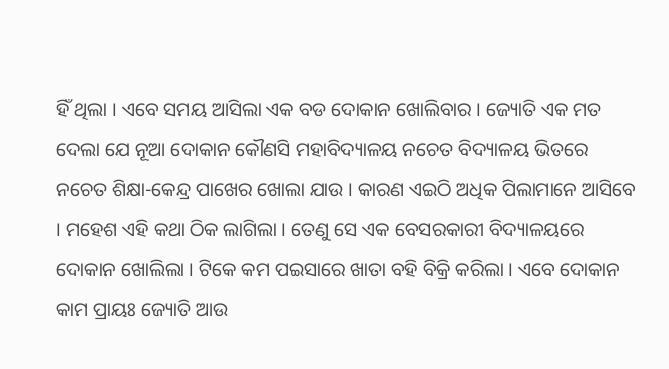ହିଁ ଥିଲା । ଏବେ ସମୟ ଆସିଲା ଏକ ବଡ ଦୋକାନ ଖୋଲିବାର । ଜ୍ୟୋତି ଏକ ମତ ଦେଲା ଯେ ନୂଆ ଦୋକାନ କୌଣସି ମହାବିଦ୍ୟାଳୟ ନଚେତ ବିଦ୍ୟାଳୟ ଭିତରେ ନଚେତ ଶିକ୍ଷା-କେନ୍ଦ୍ର ପାଖେର ଖୋଲା ଯାଉ । କାରଣ ଏଇଠି ଅଧିକ ପିଲାମାନେ ଆସିବେ । ମହେଶ ଏହି କଥା ଠିକ ଲାଗିଲା । ତେଣୁ ସେ ଏକ ବେସରକାରୀ ବିଦ୍ୟାଳୟରେ ଦୋକାନ ଖୋଲିଲା । ଟିକେ କମ ପଇସାରେ ଖାତା ବହି ବିକ୍ରି କରିଲା । ଏବେ ଦୋକାନ କାମ ପ୍ରାୟଃ ଜ୍ୟୋତି ଆଉ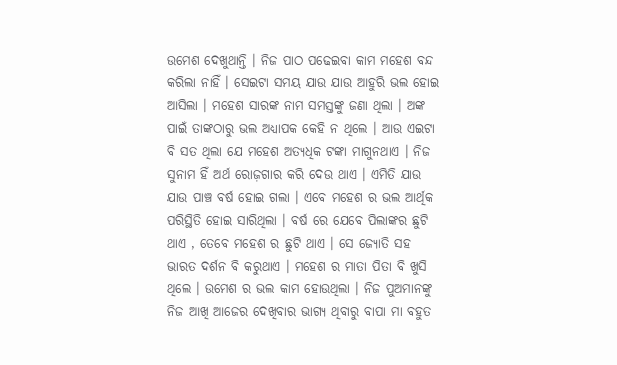ଉମେଶ ଦେଖୁଥାନ୍ତି । ନିଜ ପାଠ ପଢେଇବା କାମ ମହେଶ ବନ୍ଦ କରିଲା ନାହିଁ । ସେଇଟା ସମୟ ଯାଉ ଯାଉ ଆହୁରି ଭଲ ହୋଇ ଆସିଲା । ମହେଶ ସାରଙ୍କ ନାମ ସମସ୍ତଙ୍କୁ ଜଣା ଥିଲା । ଅଙ୍କ ପାଇଁ ତାଙ୍କଠାରୁ ଭଲ ଅଧ୍ୟାପକ କେହି ନ ଥିଲେ । ଆଉ ଏଇଟା ବି ସତ ଥିଲା ଯେ ମହେଶ ଅତ୍ୟଧିକ ଟଙ୍କା ମାଗୁନଥାଏ । ନିଜ ସୁନାମ ହିଁ ଅର୍ଥ ରୋଜ଼ଗାର କରି ଦେଉ ଥାଏ । ଏମିତି ଯାଉ ଯାଉ ପାଞ୍ଚ ବର୍ଷ ହୋଇ ଗଲା । ଏବେ ମହେଶ ର ଭଲ ଆର୍ଥିକ ପରିସ୍ଥିତି ହୋଇ ସାରିଥିଲା । ବର୍ଷ ରେ ଯେବେ ପିଲାଙ୍କର ଛୁଟି ଥାଏ , ତେବେ ମହେଶ ର ଛୁଟି ଥାଏ । ସେ ଜ୍ୟୋତି ସହ ଭାରତ ଦର୍ଶନ ବି କରୁଥାଏ । ମହେଶ ର ମାତା ପିତା ବି ଖୁସି ଥିଲେ । ଉମେଶ ର ଭଲ କାମ ହୋଉଥିଲା । ନିଜ ପୁଅମାନଙ୍କୁ ନିଜ ଆଖି ଆଜେର ଦେଖିବାର ଭାଗ୍ୟ ଥିବାରୁ ବାପା ମା ବହୁତ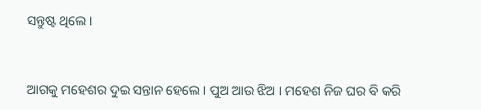ସନ୍ତୁଷ୍ଟ ଥିଲେ ।


ଆଗକୁ ମହେଶର ଦୁଇ ସନ୍ତାନ ହେଲେ । ପୁଅ ଆଉ ଝିଅ । ମହେଶ ନିଜ ଘର ବି କରି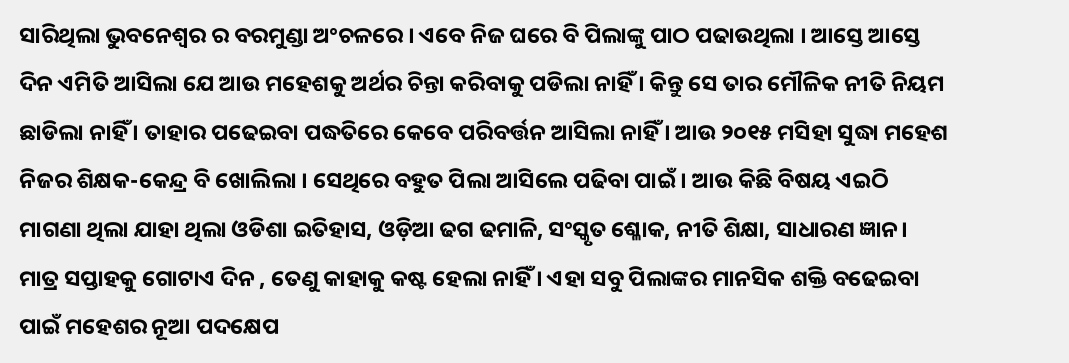ସାରିଥିଲା ଭୁବନେଶ୍ୱର ର ବରମୁଣ୍ଡା ଅଂଚଳରେ । ଏବେ ନିଜ ଘରେ ବି ପିଲାଙ୍କୁ ପାଠ ପଢାଉଥିଲା । ଆସ୍ତେ ଆସ୍ତେ ଦିନ ଏମିତି ଆସିଲା ଯେ ଆଉ ମହେଶକୁ ଅର୍ଥର ଚିନ୍ତା କରିବାକୁ ପଡିଲା ନାହିଁ । କିନ୍ତୁ ସେ ତାର ମୌଳିକ ନୀତି ନିୟମ ଛାଡିଲା ନାହିଁ । ତାହାର ପଢେଇବା ପଦ୍ଧତିରେ କେବେ ପରିବର୍ତ୍ତନ ଆସିଲା ନାହିଁ । ଆଉ ୨୦୧୫ ମସିହା ସୁଦ୍ଧା ମହେଶ ନିଜର ଶିକ୍ଷକ-କେନ୍ଦ୍ର ବି ଖୋଲିଲା । ସେଥିରେ ବହୁତ ପିଲା ଆସିଲେ ପଢିବା ପାଇଁ । ଆଉ କିଛି ବିଷୟ ଏଇଠି ମାଗଣା ଥିଲା ଯାହା ଥିଲା ଓଡିଶା ଇତିହାସ, ଓଡ଼ିଆ ଢଗ ଢମାଳି, ସଂସ୍କୃତ ଶ୍ଳୋକ, ନୀତି ଶିକ୍ଷା, ସାଧାରଣ ଜ୍ଞାନ। ମାତ୍ର ସପ୍ତାହକୁ ଗୋଟାଏ ଦିନ , ତେଣୁ କାହାକୁ କଷ୍ଟ ହେଲା ନାହିଁ । ଏହା ସବୁ ପିଲାଙ୍କର ମାନସିକ ଶକ୍ତି ବଢେଇବା ପାଇଁ ମହେଶର ନୂଆ ପଦକ୍ଷେପ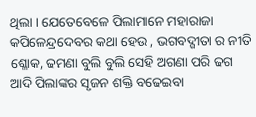ଥିଲା । ଯେତେବେଳେ ପିଲାମାନେ ମହାରାଜା କପିଳେନ୍ଦ୍ରଦେବର କଥା ହେଉ , ଭଗବଦ୍ଗୀତା ର ନୀତି ଶ୍ଳୋକ, ଢମଣା ବୁଲି ବୁଲି ସେହି ଅଗଣା ପରି ଢଗ ଆଦି ପିଲାଙ୍କର ସୃଜନ ଶକ୍ତି ବଢେଇବା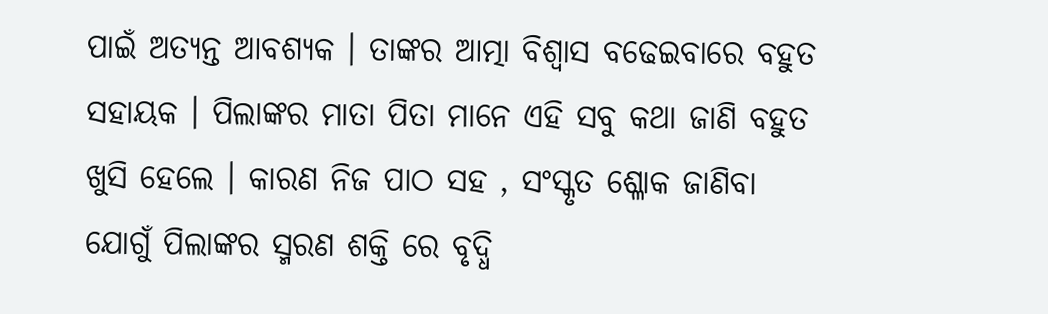ପାଇଁ ଅତ୍ୟନ୍ତ ଆବଶ୍ୟକ । ତାଙ୍କର ଆତ୍ମା ବିଶ୍ୱାସ ବଢେଇବାରେ ବହୁତ ସହାୟକ । ପିଲାଙ୍କର ମାତା ପିତା ମାନେ ଏହି ସବୁ କଥା ଜାଣି ବହୁତ ଖୁସି ହେଲେ । କାରଣ ନିଜ ପାଠ ସହ , ସଂସ୍କୃତ ଶ୍ଳୋକ ଜାଣିବା ଯୋଗୁଁ ପିଲାଙ୍କର ସ୍ମରଣ ଶକ୍ତି ରେ ବୃଦ୍ଧି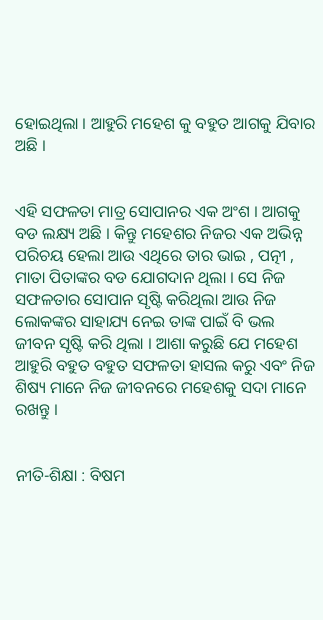ହୋଇଥିଲା । ଆହୁରି ମହେଶ କୁ ବହୁତ ଆଗକୁ ଯିବାର ଅଛି ।


ଏହି ସଫଳତା ମାତ୍ର ସୋପାନର ଏକ ଅଂଶ । ଆଗକୁ ବଡ ଲକ୍ଷ୍ୟ ଅଛି । କିନ୍ତୁ ମହେଶର ନିଜର ଏକ ଅଭିନ୍ନ ପରିଚୟ ହେଲା ଆଉ ଏଥିରେ ତାର ଭାଇ , ପତ୍ନୀ , ମାତା ପିତାଙ୍କର ବଡ ଯୋଗଦାନ ଥିଲା । ସେ ନିଜ ସଫଳତାର ସୋପାନ ସୃଷ୍ଟି କରିଥିଲା ଆଉ ନିଜ ଲୋକଙ୍କର ସାହାଯ୍ୟ ନେଇ ତାଙ୍କ ପାଇଁ ବି ଭଲ ଜୀବନ ସୃଷ୍ଟି କରି ଥିଲା । ଆଶା କରୁଛି ଯେ ମହେଶ ଆହୁରି ବହୁତ ବହୁତ ସଫଳତା ହାସଲ କରୁ ଏବଂ ନିଜ ଶିଷ୍ୟ ମାନେ ନିଜ ଜୀବନରେ ମହେଶକୁ ସଦା ମାନେ ରଖନ୍ତୁ ।


ନୀତି-ଶିକ୍ଷା : ବିଷମ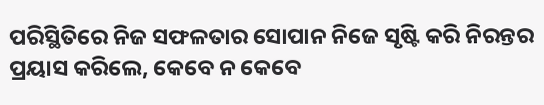ପରିସ୍ଥିତିରେ ନିଜ ସଫଳତାର ସୋପାନ ନିଜେ ସୃଷ୍ଟି କରି ନିରନ୍ତର ପ୍ରୟାସ କରିଲେ, କେବେ ନ କେବେ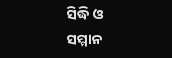ସିଦ୍ଧି ଓ ସମ୍ମାନ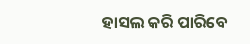ହାସଲ କରି ପାରିବେ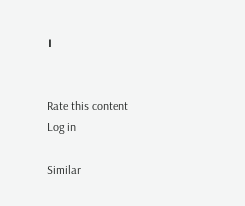।


Rate this content
Log in

Similar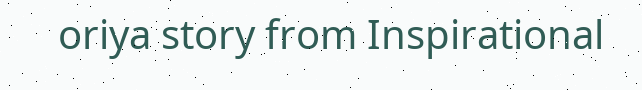oriya story from Inspirational